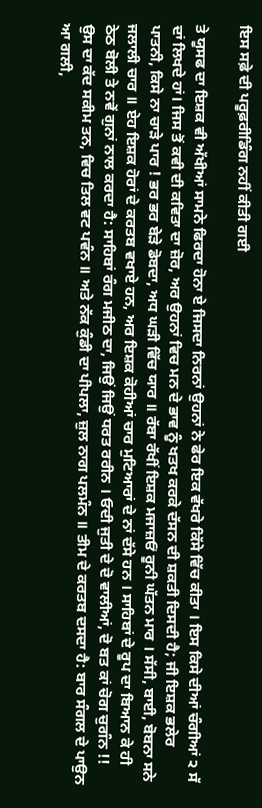ਇਸ ਸਫ਼ੇ ਦੀ ਪਰੂਫ਼ਰੀਡਿੰਗ ਨਹੀਂ ਕੀਤੀ ਗਈ

ਤੇ ਯੂਸਫ ਦਾ ਇਸ਼ਕ ਵੀ ਅੱਖੀਆਂ ਸਾਮਨੇ ਫਿਰਦਾ ਹੋਨਾ ਏ ਜਿਸਦਾ ਨਿਰਨਾਂ ਉਹਨਾਂ ਨੇ ਫੇਰ ਇਕ ਵੱਖਰੇ ਕਿੱਸੇ ਵਿੱਚ ਕੀਤਾ । ਇਸ ਕਿਸੇ ਦੀਆਂ ਚੰਗੀਆਂ ੨ ਸੱ ਦਾਂ ਲਿਖਦੇ ਹਾਂ। ਜਿਸ ਤੋਂ ਕਵੀ ਦੀ ਕਵਿਤਾ ਦਾ ਜ਼ੋਰ, ਅਰ ਉਹਨਾਂ ਵਿਚ ਮਨ ਦੇ ਭਾਵ ਨੂੰ ਖਤਖ ਕਰਕੇ ਦੱਸਨ ਦੀ ਸ਼ਕਤੀ ਦਿਸਦੀ ਹੈ; ਜੀ ਇਸ਼ਕ ਭਲੇਰ ਪਾਤਨੀ, ਕਿਸੇ ਨਾ ਚਾੜੇ ਪਾਰ ! ਭਰ ਭਰ ਬੇੜੇ ਡੋਬਦਾ, ਅਧ ਘੜੀ ਵਿੱਚ ਯਾਰ ॥ ਰੱਬਾ ਰੱਖੀਂ ਇਸ਼ਕ ਮਜਾਜ਼ਓਂ ਰੂਨੀ ਘੱਤਨ ਮਾਰ । ਸੱਸੀ, ਬਾਈ, ਬੋਬਨਾ ਸਨੇ ਜਲਾਲੀ ਚਾਰ ॥ ਏਹ ਇਸ਼ਕ ਹੋਰਾਂ ਦੇ ਕਰਤਬ ਵਖਾਏ ਹਨ, ਅਰ ਇਸ਼ਕ ਕੋਹੀਆਂ ਚਾਰ ਮੁਟਿਆਰਾਂ ਦੇ ਨਾਂ ਦੱਸੇ ਹਨ । ਸਾਹਿਬਾਂ ਦੇ ਰੂਪ ਦਾ ਬਿਆਨ ਕੇ ਹੀ ਠੇਠ ਬੋਲੀ ਤੇ ਨਵੇਂ ਗੁਨਾਂ ਨਾਲ ਕਰਦਾ ਹੈ: ਸਾਹਿਬਾਂ ਰੰਗ ਮਜੀਠ ਦਾ, ਜਿਉਂ ਜਿਉਂ ਧਰਤ ਰਰੀਨ । ਓਦੀ ਜੁਤੀ ਦੇ ਦੋ ਵਾਲੀਆਂ, ਦੋ ਬਤ ਕਾਂ ਚੋਗ ਚੁਗੰਨ !! ਉਸ ਦਾ ਕੱਦ ਸਕੀਮ ਤਨ, ਵਿਚ ਤਿਲ ਵਟ ਪਵੰਨ ॥ ਅਤੇ ਨੱਕ ਕੁੰਡੀ ਦਾ ਪੀਪਲਾ, ਜ਼ੁਲ ਨਾਗ ਪਲਮੰਨ ॥ ਤੀਮ ਦੇ ਕਰਤਬ ਦਸਦਾ ਹੈ: ਬਾਰ ਸੰਗਲ ਦੇ ਪਾਉਨ ਆ ਗਲੀ,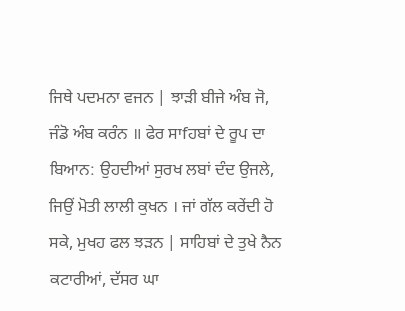ਜਿਥੇ ਪਦਮਨਾ ਵਜਨ | ਝਾੜੀ ਬੀਜੇ ਅੰਬ ਜੋ, ਜੰਡੋ ਅੰਬ ਕਰੰਨ ॥ ਫੇਰ ਸਾfਹਬਾਂ ਦੇ ਰੂਪ ਦਾ ਬਿਆਨ: ਉਹਦੀਆਂ ਸੁਰਖ ਲਬਾਂ ਦੰਦ ਉਜਲੇ, ਜਿਉਂ ਮੋਤੀ ਲਾਲੀ ਕੁਖਨ । ਜਾਂ ਗੱਲ ਕਰੇਂਦੀ ਹੋ ਸਕੇ, ਮੁਖਹ ਫਲ ਝੜਨ | ਸਾਹਿਬਾਂ ਦੇ ਤੁਖੇ ਨੈਨ ਕਟਾਰੀਆਂ, ਦੱਸਰ ਘਾ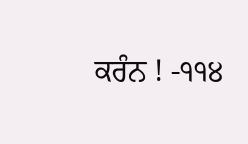ਕਰੰਨ ! -੧੧੪